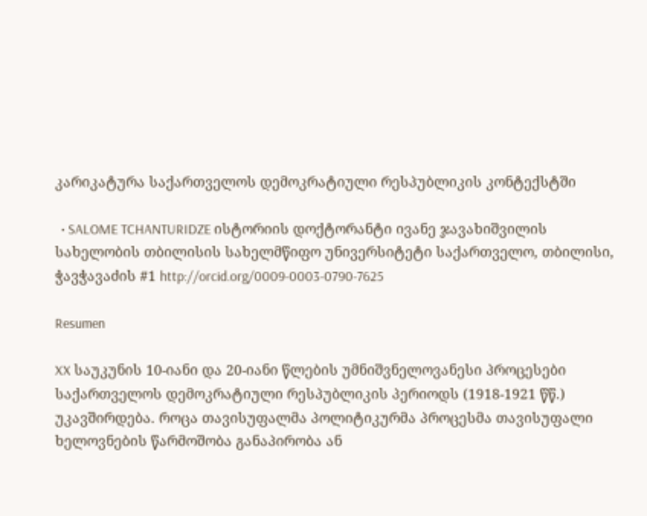კარიკატურა საქართველოს დემოკრატიული რესპუბლიკის კონტექსტში

  • SALOME TCHANTURIDZE ისტორიის დოქტორანტი ივანე ჯავახიშვილის სახელობის თბილისის სახელმწიფო უნივერსიტეტი საქართველო, თბილისი, ჭავჭავაძის #1 http://orcid.org/0009-0003-0790-7625

Resumen

XX საუკუნის 10-იანი და 20-იანი წლების უმნიშვნელოვანესი პროცესები  საქართველოს დემოკრატიული რესპუბლიკის პერიოდს (1918-1921 წწ.) უკავშირდება. როცა თავისუფალმა პოლიტიკურმა პროცესმა თავისუფალი ხელოვნების წარმოშობა განაპირობა ან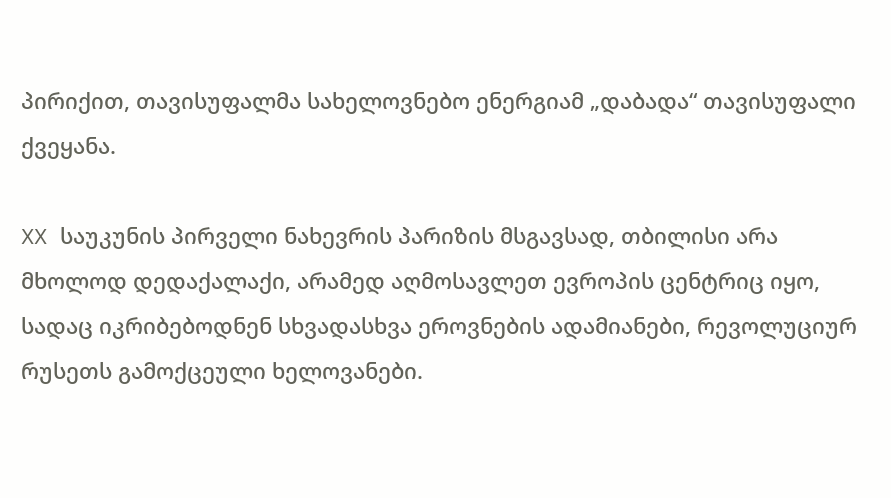პირიქით, თავისუფალმა სახელოვნებო ენერგიამ „დაბადა“ თავისუფალი ქვეყანა.

XX საუკუნის პირველი ნახევრის პარიზის მსგავსად, თბილისი არა მხოლოდ დედაქალაქი, არამედ აღმოსავლეთ ევროპის ცენტრიც იყო, სადაც იკრიბებოდნენ სხვადასხვა ეროვნების ადამიანები, რევოლუციურ რუსეთს გამოქცეული ხელოვანები.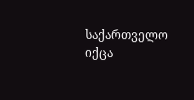საქართველო იქცა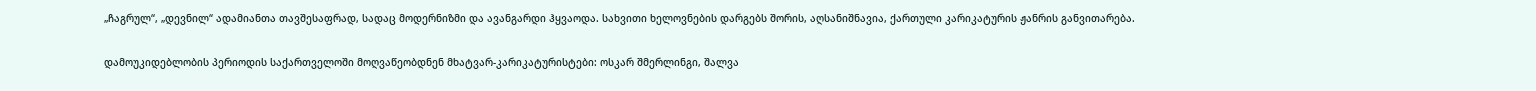„ჩაგრულ“, „დევნილ“ ადამიანთა თავშესაფრად, სადაც მოდერნიზმი და ავანგარდი ჰყვაოდა. სახვითი ხელოვნების დარგებს შორის, აღსანიშნავია, ქართული კარიკატურის ჟანრის განვითარება.

დამოუკიდებლობის პერიოდის საქართველოში მოღვაწეობდნენ მხატვარ-კარიკატურისტები: ოსკარ შმერლინგი, შალვა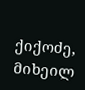ქიქოძე, მიხეილ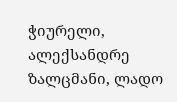ჭიურელი, ალექსანდრე ზალცმანი, ლადო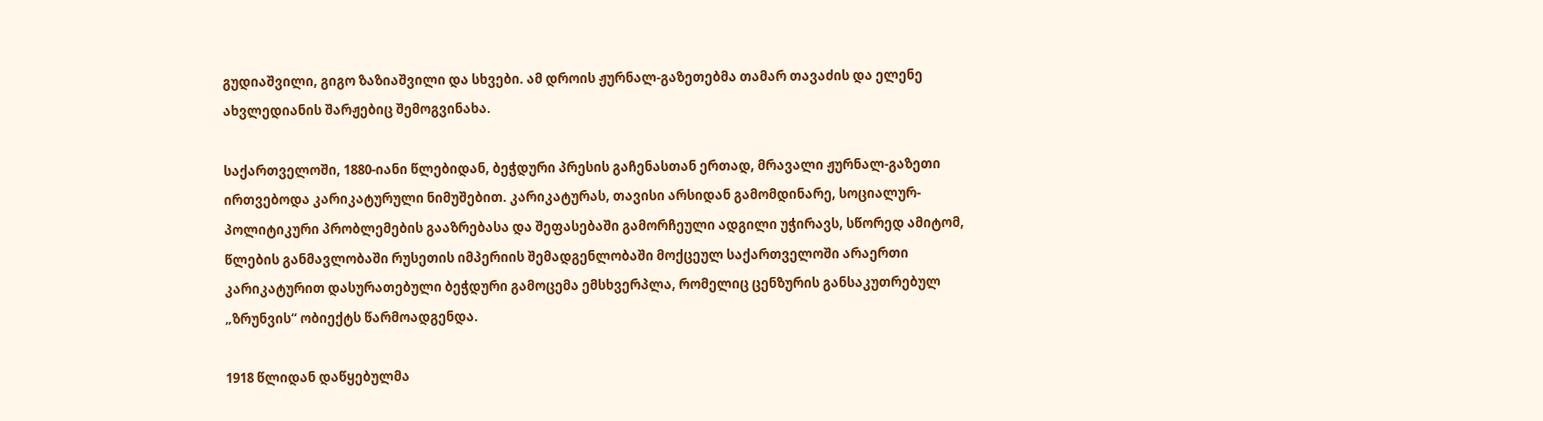გუდიაშვილი, გიგო ზაზიაშვილი და სხვები. ამ დროის ჟურნალ-გაზეთებმა თამარ თავაძის და ელენე ახვლედიანის შარჟებიც შემოგვინახა.

საქართველოში, 1880-იანი წლებიდან, ბეჭდური პრესის გაჩენასთან ერთად, მრავალი ჟურნალ-გაზეთი ირთვებოდა კარიკატურული ნიმუშებით. კარიკატურას, თავისი არსიდან გამომდინარე, სოციალურ-პოლიტიკური პრობლემების გააზრებასა და შეფასებაში გამორჩეული ადგილი უჭირავს, სწორედ ამიტომ, წლების განმავლობაში რუსეთის იმპერიის შემადგენლობაში მოქცეულ საქართველოში არაერთი კარიკატურით დასურათებული ბეჭდური გამოცემა ემსხვერპლა, რომელიც ცენზურის განსაკუთრებულ „ზრუნვის“ ობიექტს წარმოადგენდა.

1918 წლიდან დაწყებულმა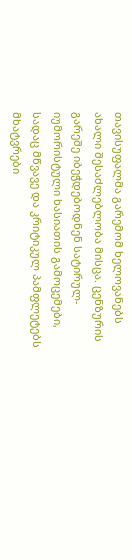თავისუფალმა გარემომ ხელოვანებს ახალი შესაძლებლობა მისცა. ცენზურის გარეშე იბეჭდებოდნენ სატირულ-იუმორისტული ხასიათის გამოცემები, სადაც მწვავე და კრიტიკულ პამფლეტებს მხატვრები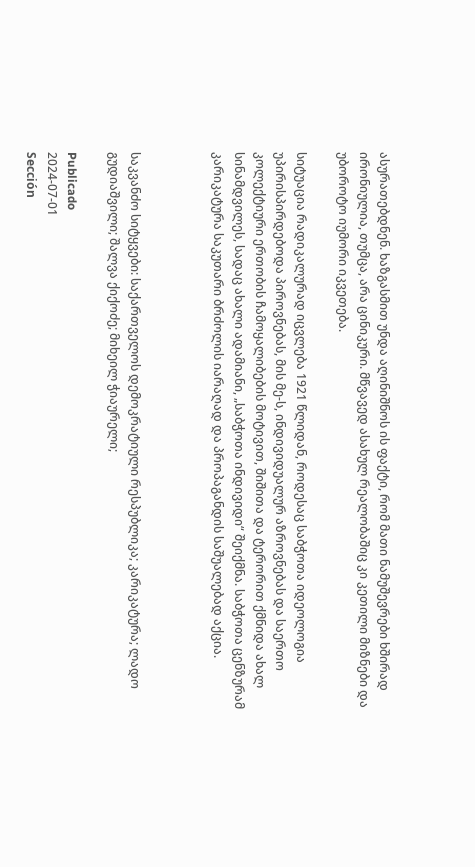ასურათებდნენ. ხაზგასმით უნდა აღინიშნოს ის ფაქტი, რომ მათი ნამუშევრები ხშირად ირონიულია, თუმცა, არა ცინიკური. მწვავედ ასახულ რეალობაშიც კი კეთილი მიზნები და უბოროტო იუმორი იკვეთება.

სიტუაცია რადიკალურად იცვლება 1921 წლიდან, როდესაც საბჭოთა იდეოლოგია უპირისპირდებოდა პიროვნებას, მის მე-ს, ინდივიდუალურ აზროვნებას და საერთო კოლექტიური ერთობის ჩამოყალიბების მოტივით, შიშითა და ტერორით ქმნიდა ახალ სინამდვილეს, სადაც ახალი ადამიანი, „საბჭოთა ინდივიდი“ შეიქმნა. საბჭოთა ცენზურამ კარიკატურა საკუთარი ბრძოლის იარაღად და პროპაგანდის საშუალებად აქცია.



საკვანძო სიტყვები: საქართველოს დემოკრატიული რესპუბლიკა; კარიკატურა; ლადო გუდიაშვილი; შალვა ქიქოძე; მიხეილ ჭიაურელი;

Publicado
2024-07-01
Sección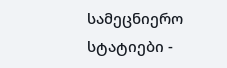სამეცნიერო სტატიები -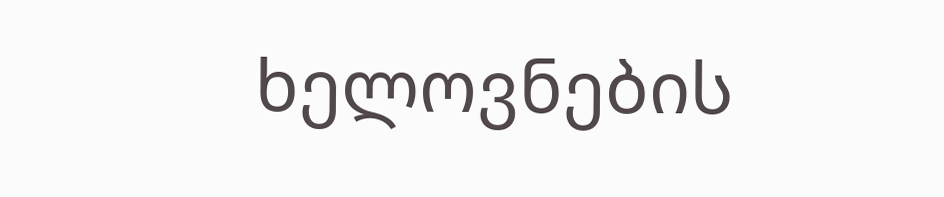ხელოვნების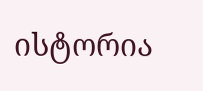ისტორია